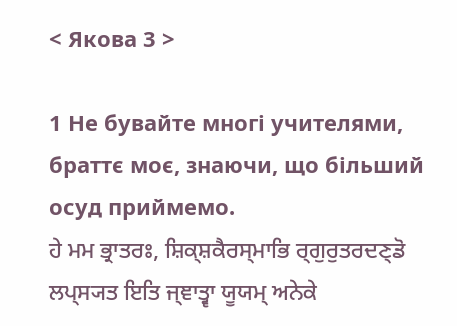< Якова 3 >

1 Не бувайте многі учителями, браттє моє, знаючи, що більший осуд приймемо.
ਹੇ ਮਮ ਭ੍ਰਾਤਰਃ, ਸ਼ਿਕ੍ਸ਼ਕੈਰਸ੍ਮਾਭਿ ਰ੍ਗੁਰੁਤਰਦਣ੍ਡੋ ਲਪ੍ਸ੍ਯਤ ਇਤਿ ਜ੍ਞਾਤ੍ਵਾ ਯੂਯਮ੍ ਅਨੇਕੇ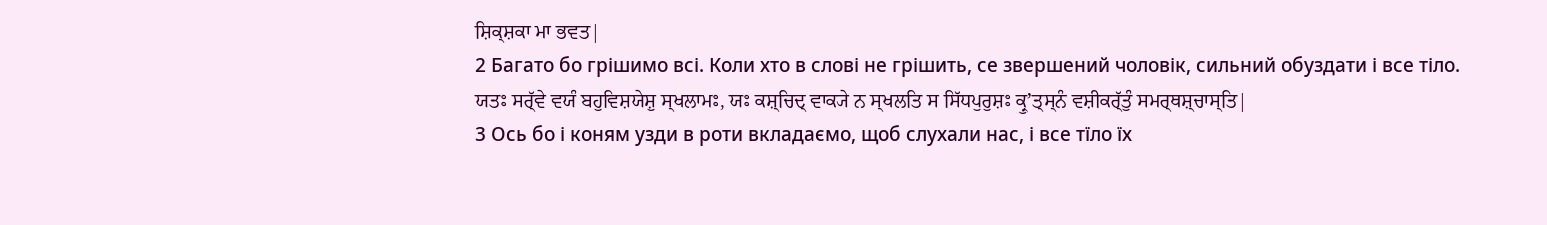ਸ਼ਿਕ੍ਸ਼ਕਾ ਮਾ ਭਵਤ|
2 Багато бо грішимо всі. Коли хто в слові не грішить, се звершений чоловік, сильний обуздати і все тіло.
ਯਤਃ ਸਰ੍ੱਵੇ ਵਯੰ ਬਹੁਵਿਸ਼ਯੇਸ਼ੁ ਸ੍ਖਲਾਮਃ, ਯਃ ਕਸ਼੍ਚਿਦ੍ ਵਾਕ੍ਯੇ ਨ ਸ੍ਖਲਤਿ ਸ ਸਿੱਧਪੁਰੁਸ਼ਃ ਕ੍ਰੁʼਤ੍ਸ੍ਨੰ ਵਸ਼ੀਕਰ੍ੱਤੁੰ ਸਮਰ੍ਥਸ਼੍ਚਾਸ੍ਤਿ|
3 Ось бо і коням узди в роти вкладаємо, щоб слухали нас, і все тїло їх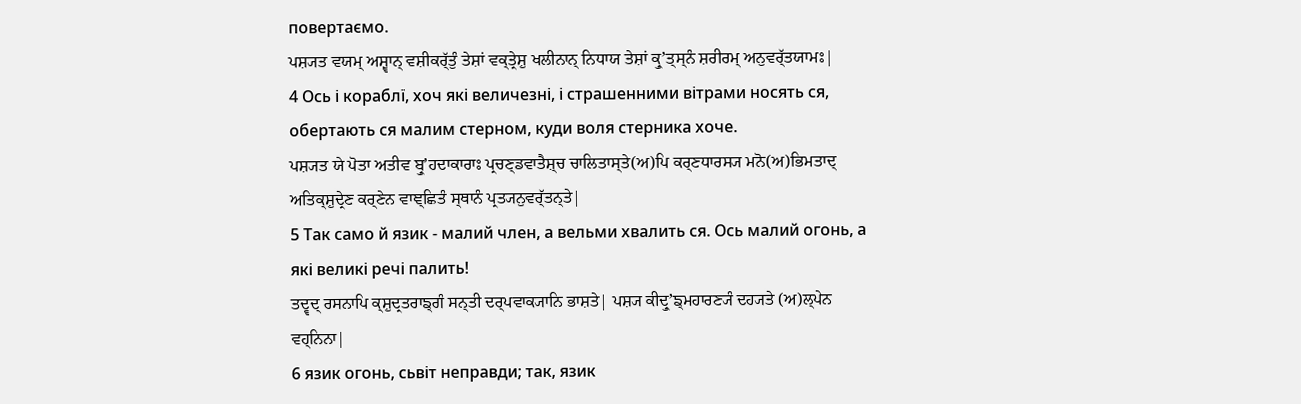повертаємо.
ਪਸ਼੍ਯਤ ਵਯਮ੍ ਅਸ਼੍ਵਾਨ੍ ਵਸ਼ੀਕਰ੍ੱਤੁੰ ਤੇਸ਼ਾਂ ਵਕ੍ਤ੍ਰੇਸ਼ੁ ਖਲੀਨਾਨ੍ ਨਿਧਾਯ ਤੇਸ਼ਾਂ ਕ੍ਰੁʼਤ੍ਸ੍ਨੰ ਸ਼ਰੀਰਮ੍ ਅਨੁਵਰ੍ੱਤਯਾਮਃ|
4 Ось і кораблї, хоч які величезні, і страшенними вітрами носять ся, обертають ся малим стерном, куди воля стерника хоче.
ਪਸ਼੍ਯਤ ਯੇ ਪੋਤਾ ਅਤੀਵ ਬ੍ਰੁʼਹਦਾਕਾਰਾਃ ਪ੍ਰਚਣ੍ਡਵਾਤੈਸ਼੍ਚ ਚਾਲਿਤਾਸ੍ਤੇ(ਅ)ਪਿ ਕਰ੍ਣਧਾਰਸ੍ਯ ਮਨੋ(ਅ)ਭਿਮਤਾਦ੍ ਅਤਿਕ੍ਸ਼ੁਦ੍ਰੇਣ ਕਰ੍ਣੇਨ ਵਾਞ੍ਛਿਤੰ ਸ੍ਥਾਨੰ ਪ੍ਰਤ੍ਯਨੁਵਰ੍ੱਤਨ੍ਤੇ|
5 Так само й язик - малий член, а вельми хвалить ся. Ось малий огонь, а які великі речі палить!
ਤਦ੍ਵਦ੍ ਰਸਨਾਪਿ ਕ੍ਸ਼ੁਦ੍ਰਤਰਾਙ੍ਗੰ ਸਨ੍ਤੀ ਦਰ੍ਪਵਾਕ੍ਯਾਨਿ ਭਾਸ਼ਤੇ| ਪਸ਼੍ਯ ਕੀਦ੍ਰੁʼਙ੍ਮਹਾਰਣ੍ਯੰ ਦਹ੍ਯਤੇ (ਅ)ਲ੍ਪੇਨ ਵਹ੍ਨਿਨਾ|
6 язик огонь, сьвіт неправди; так, язик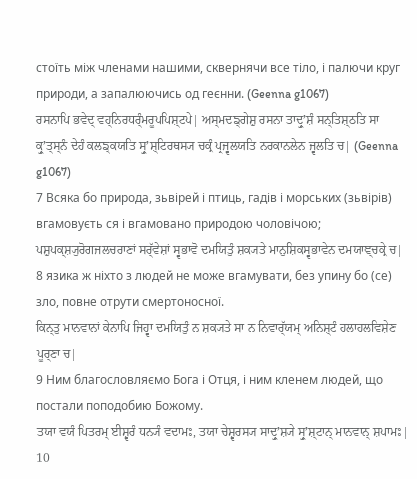стоїть між членами нашими, сквернячи все тіло, і палючи круг природи, а запалюючись од геєнни. (Geenna g1067)
ਰਸਨਾਪਿ ਭਵੇਦ੍ ਵਹ੍ਨਿਰਧਰ੍ੰਮਰੂਪਪਿਸ਼੍ਟਪੇ| ਅਸ੍ਮਦਙ੍ਗੇਸ਼ੁ ਰਸਨਾ ਤਾਦ੍ਰੁʼਸ਼ੰ ਸਨ੍ਤਿਸ਼੍ਠਤਿ ਸਾ ਕ੍ਰੁʼਤ੍ਸ੍ਨੰ ਦੇਹੰ ਕਲਙ੍ਕਯਤਿ ਸ੍ਰੁʼਸ਼੍ਟਿਰਥਸ੍ਯ ਚਕ੍ਰੰ ਪ੍ਰਜ੍ਵਲਯਤਿ ਨਰਕਾਨਲੇਨ ਜ੍ਵਲਤਿ ਚ| (Geenna g1067)
7 Всяка бо природа, зьвірей і птиць, гадів і морських (зьвірів) вгамовуєть ся і вгамовано природою чоловічою;
ਪਸ਼ੁਪਕ੍ਸ਼੍ਯੁਰੋਗਜਲਚਰਾਣਾਂ ਸਰ੍ੱਵੇਸ਼ਾਂ ਸ੍ਵਭਾਵੋ ਦਮਯਿਤੁੰ ਸ਼ਕ੍ਯਤੇ ਮਾਨੁਸ਼ਿਕਸ੍ਵਭਾਵੇਨ ਦਮਯਾਞ੍ਚਕ੍ਰੇ ਚ|
8 язика ж ніхто з людей не може вгамувати, без упину бо (се) зло, повне отрути смертоносної.
ਕਿਨ੍ਤੁ ਮਾਨਵਾਨਾਂ ਕੇਨਾਪਿ ਜਿਹ੍ਵਾ ਦਮਯਿਤੁੰ ਨ ਸ਼ਕ੍ਯਤੇ ਸਾ ਨ ਨਿਵਾਰ੍ੱਯਮ੍ ਅਨਿਸ਼੍ਟੰ ਹਲਾਹਲਵਿਸ਼ੇਣ ਪੂਰ੍ਣਾ ਚ|
9 Ним благословляємо Бога і Отця, і ним кленем людей, що постали поподобию Божому.
ਤਯਾ ਵਯੰ ਪਿਤਰਮ੍ ਈਸ਼੍ਵਰੰ ਧਨ੍ਯੰ ਵਦਾਮਃ, ਤਯਾ ਚੇਸ਼੍ਵਰਸ੍ਯ ਸਾਦ੍ਰੁʼਸ਼੍ਯੇ ਸ੍ਰੁʼਸ਼੍ਟਾਨ੍ ਮਾਨਵਾਨ੍ ਸ਼ਪਾਮਃ|
10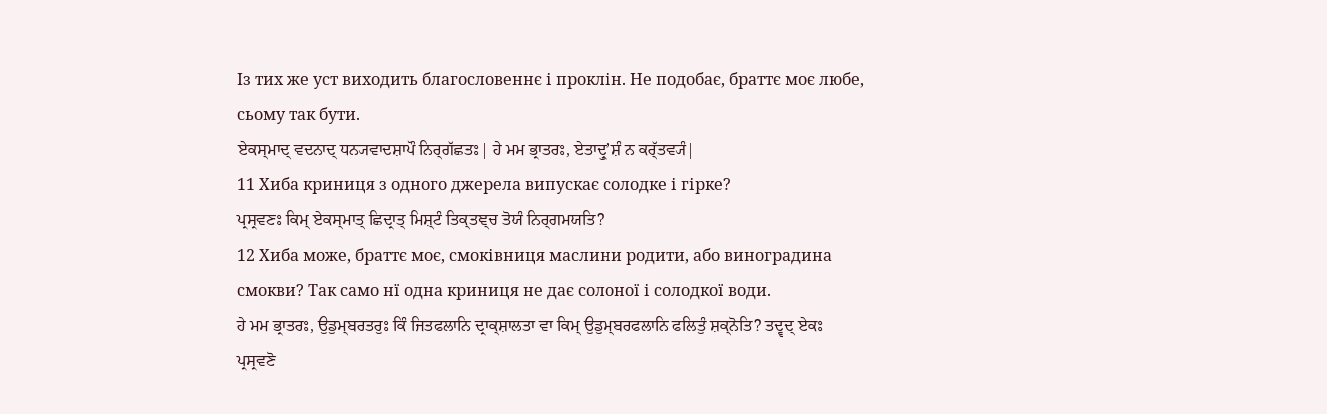Із тих же уст виходить благословеннє і проклін. Не подобає, браттє моє любе, сьому так бути.
ਏਕਸ੍ਮਾਦ੍ ਵਦਨਾਦ੍ ਧਨ੍ਯਵਾਦਸ਼ਾਪੌ ਨਿਰ੍ਗੱਛਤਃ| ਹੇ ਮਮ ਭ੍ਰਾਤਰਃ, ਏਤਾਦ੍ਰੁʼਸ਼ੰ ਨ ਕਰ੍ੱਤਵ੍ਯੰ|
11 Хиба криниця з одного джерела випускає солодке і гірке?
ਪ੍ਰਸ੍ਰਵਣਃ ਕਿਮ੍ ਏਕਸ੍ਮਾਤ੍ ਛਿਦ੍ਰਾਤ੍ ਮਿਸ਼੍ਟੰ ਤਿਕ੍ਤਞ੍ਚ ਤੋਯੰ ਨਿਰ੍ਗਮਯਤਿ?
12 Хиба може, браттє моє, смоківниця маслини родити, або виноградина смокви? Так само нї одна криниця не дає солоної і солодкої води.
ਹੇ ਮਮ ਭ੍ਰਾਤਰਃ, ਉਡੁਮ੍ਬਰਤਰੁਃ ਕਿੰ ਜਿਤਫਲਾਨਿ ਦ੍ਰਾਕ੍ਸ਼ਾਲਤਾ ਵਾ ਕਿਮ੍ ਉਡੁਮ੍ਬਰਫਲਾਨਿ ਫਲਿਤੁੰ ਸ਼ਕ੍ਨੋਤਿ? ਤਦ੍ਵਦ੍ ਏਕਃ ਪ੍ਰਸ੍ਰਵਣੋ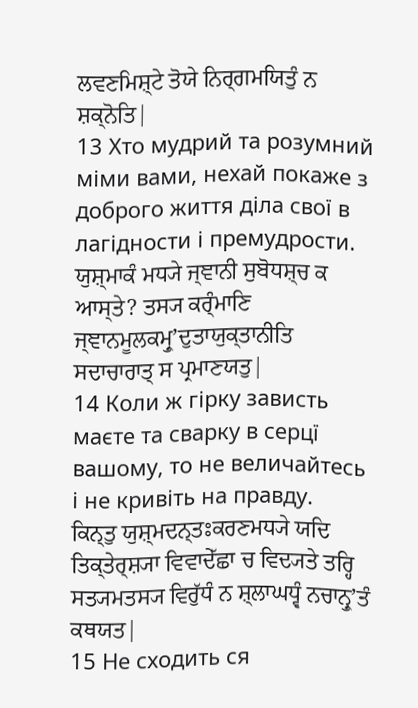ਲਵਣਮਿਸ਼੍ਟੇ ਤੋਯੇ ਨਿਰ੍ਗਮਯਿਤੁੰ ਨ ਸ਼ਕ੍ਨੋਤਿ|
13 Хто мудрий та розумний міми вами, нехай покаже з доброго життя діла свої в лагідности і премудрости.
ਯੁਸ਼੍ਮਾਕੰ ਮਧ੍ਯੇ ਜ੍ਞਾਨੀ ਸੁਬੋਧਸ਼੍ਚ ਕ ਆਸ੍ਤੇ? ਤਸ੍ਯ ਕਰ੍ੰਮਾਣਿ ਜ੍ਞਾਨਮੂਲਕਮ੍ਰੁʼਦੁਤਾਯੁਕ੍ਤਾਨੀਤਿ ਸਦਾਚਾਰਾਤ੍ ਸ ਪ੍ਰਮਾਣਯਤੁ|
14 Коли ж гірку зависть маєте та сварку в серцї вашому, то не величайтесь і не кривіть на правду.
ਕਿਨ੍ਤੁ ਯੁਸ਼੍ਮਦਨ੍ਤਃਕਰਣਮਧ੍ਯੇ ਯਦਿ ਤਿਕ੍ਤੇਰ੍ਸ਼੍ਯਾ ਵਿਵਾਦੇੱਛਾ ਚ ਵਿਦ੍ਯਤੇ ਤਰ੍ਹਿ ਸਤ੍ਯਮਤਸ੍ਯ ਵਿਰੁੱਧੰ ਨ ਸ਼੍ਲਾਘਧ੍ਵੰ ਨਚਾਨ੍ਰੁʼਤੰ ਕਥਯਤ|
15 Не сходить ся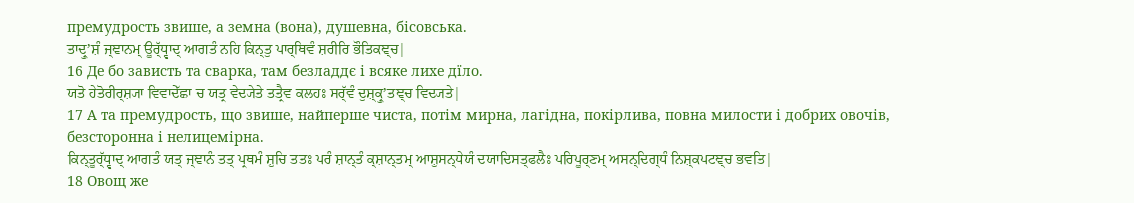премудрость звише, а земна (вона), душевна, бісовська.
ਤਾਦ੍ਰੁʼਸ਼ੰ ਜ੍ਞਾਨਮ੍ ਊਰ੍ੱਧ੍ਵਾਦ੍ ਆਗਤੰ ਨਹਿ ਕਿਨ੍ਤੁ ਪਾਰ੍ਥਿਵੰ ਸ਼ਰੀਰਿ ਭੌਤਿਕਞ੍ਚ|
16 Де бо зависть та сварка, там безладдє і всяке лихе дїло.
ਯਤੋ ਹੇਤੋਰੀਰ੍ਸ਼੍ਯਾ ਵਿਵਾਦੇੱਛਾ ਚ ਯਤ੍ਰ ਵੇਦ੍ਯੇਤੇ ਤਤ੍ਰੈਵ ਕਲਹਃ ਸਰ੍ੱਵੰ ਦੁਸ਼੍ਕ੍ਰੁʼਤਞ੍ਚ ਵਿਦ੍ਯਤੇ|
17 А та премудрость, що звише, найперше чиста, потім мирна, лагідна, покірлива, повна милости і добрих овочів, безсторонна і нелицемірна.
ਕਿਨ੍ਤੂਰ੍ੱਧ੍ਵਾਦ੍ ਆਗਤੰ ਯਤ੍ ਜ੍ਞਾਨੰ ਤਤ੍ ਪ੍ਰਥਮੰ ਸ਼ੁਚਿ ਤਤਃ ਪਰੰ ਸ਼ਾਨ੍ਤੰ ਕ੍ਸ਼ਾਨ੍ਤਮ੍ ਆਸ਼ੁਸਨ੍ਧੇਯੰ ਦਯਾਦਿਸਤ੍ਫਲੈਃ ਪਰਿਪੂਰ੍ਣਮ੍ ਅਸਨ੍ਦਿਗ੍ਧੰ ਨਿਸ਼੍ਕਪਟਞ੍ਚ ਭਵਤਿ|
18 Овощ же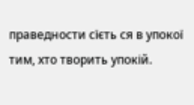праведности сїєть ся в упокої тим, хто творить упокій.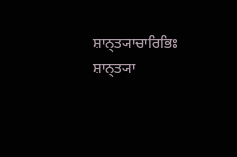ਸ਼ਾਨ੍ਤ੍ਯਾਚਾਰਿਭਿਃ ਸ਼ਾਨ੍ਤ੍ਯਾ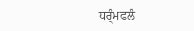ਧਰ੍ੰਮਫਲੰ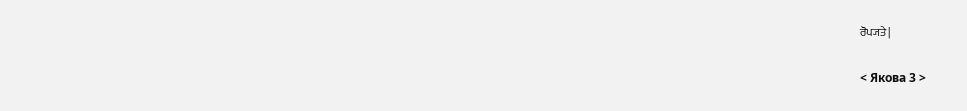ਰੋਪ੍ਯਤੇ|

< Якова 3 >